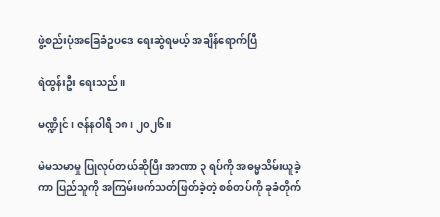ဖွဲ့စည်းပုံအခြေခံဥပဒေ ရေးဆွဲရမယ့် အချိန်ရောက်ပြီ

ရဲထွန်းဦး ရေးသည်။

မဏ္ဍိုင်၊ ဇန်နဝါရီ ၁၈၊ ၂၀၂၆။

မဲမသမာမှု ပြုလုပ်တယ်ဆိုပြီး အာဏာ ၃ ရပ်ကို အဓမ္မသိမ်းယူခဲ့ကာ ပြည်သူကို အကြမ်းဖက်သတ်ဖြတ်ခဲ့တဲ့ စစ်တပ်ကို ခုခံတိုက်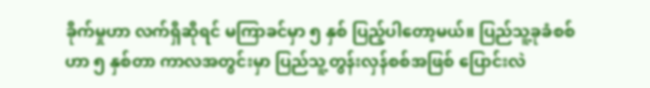ခိုက်မှုဟာ လက်ရှိဆိုရင် မကြာခင်မှာ ၅ နှစ် ပြည့်ပါတော့မယ်။ ပြည်သူ့ခုခံစစ်ဟာ ၅ နှစ်တာ ကာလအတွင်းမှာ ပြည်သူ့တွန်းလှန်စစ်အဖြစ် ပြောင်းလဲ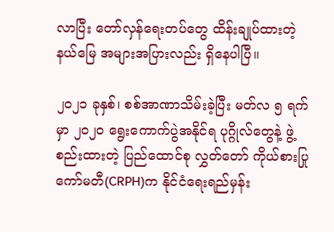လာပြီး တော်လှန်ရေးတပ်တွေ ထိန်းချုပ်ထားတဲ့ နယ်မြေ အများအပြားလည်း ရှိနေပါပြီ။

၂၀၂၁ ခုနှစ်၊ စစ်အာဏာသိမ်းခဲ့ပြီး မတ်လ ၅ ရက်မှာ ၂၀၂၀ ရွေးကောက်ပွဲအနိုင်ရ ပုဂ္ဂိုလ်တွေနဲ့ ဖွဲ့စည်းထားတဲ့ ပြည်ထောင်စု လွှတ်တော် ကိုယ်စားပြုကော်မတီ(CRPH)က နိုင်ငံရေးရည်မှန်း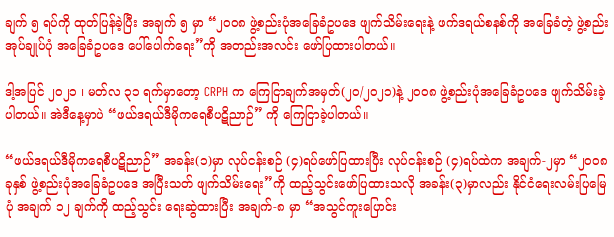ချက် ၅ ရပ်ကို ထုတ်ပြန်ခဲ့ပြီး အချက် ၅ မှာ “၂၀၀၈ ဖွဲ့စည်းပုံအခြေခံဥပဒေ ဖျက်သိမ်းရေးနဲ့ ဖက်ဒရယ်စနစ်ကို အခြေခံတဲ့ ဖွဲ့စည်းအုပ်ချုပ်ပုံ အခြေခံဥပဒေ ပေါ်ပေါက်ရေး”ကို အတည်းအလင်း ဖော်ပြထားပါတယ်။

ဒါ့အပြင် ၂၀၂၁ ၊ မတ်လ ၃၁ ရက်မှာတော့ CRPH က ကြေငြာချက်အမှတ်(၂၀/၂၀၂၁)နဲ့ ၂၀၀၈ ဖွဲ့စည်းပုံအခြေခံဥပဒေ ဖျက်သိမ်းခဲ့ပါတယ်။ အဲဒီနေ့မှာပဲ “ဖယ်ဒရယ်ဒီမိုကရေစီပဋိညာဉ်” ကို ကြေငြာခဲ့ပါတယ်။

“ဖယ်ဒရယ်ဒီမိုကရေစီပဋိညာဉ်” အခန်း(၁)မှာ လုပ်ငန်းစဉ် (၄)ရပ်ဖော်ပြထားပြီး လုပ်ငန်းစဉ် (၄)ရပ်ထဲက အချက်-၂မှာ “၂၀၀၈ ခုနှစ် ဖွဲ့စည်းပုံအခြေခံဥပဒေ အပြီးသတ် ဖျက်သိမ်းရေး”ကို ထည့်သွင်းဖော်ပြထားသလို အခန်း(၃)မှာလည်း နိုင်ငံရေးလမ်းပြမြေပုံ အချက် ၁၂ ချက်ကို ထည့်သွင်း ရေးဆွဲထားပြီး အချက်-၈ မှာ “အသွင်ကူးပြောင်း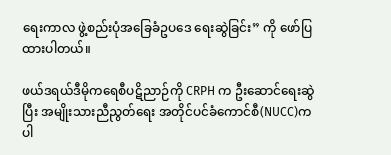ရေးကာလ ဖွဲ့စည်းပုံအခြေခံဥပဒေ ရေးဆွဲခြင်း” ကို ဖော်ပြထားပါတယ်။

ဖယ်ဒရယ်ဒီမိုကရေစီပဋိညာဉ်ကို CRPH က ဦးဆောင်ရေးဆွဲပြီး အမျိုးသားညီညွတ်ရေး အတိုင်ပင်ခံကောင်စီ(NUCC)က ပါ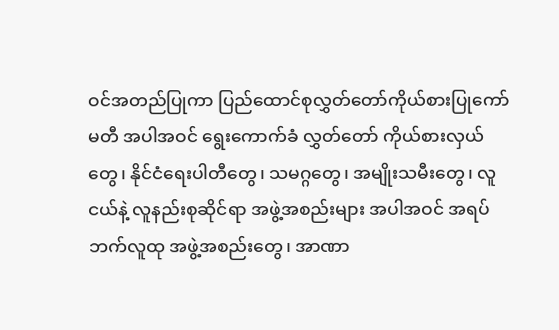ဝင်အတည်ပြုကာ ပြည်ထောင်စုလွှတ်တော်ကိုယ်စားပြုကော်မတီ အပါအဝင် ရွေးကောက်ခံ လွှတ်တော် ကိုယ်စားလှယ်တွေ၊ နိုင်ငံရေးပါတီတွေ၊ သမဂ္ဂတွေ၊ အမျိုးသမီးတွေ၊ လူငယ်နဲ့ လူနည်းစုဆိုင်ရာ အဖွဲ့အစည်းများ အပါအဝင် အရပ်ဘက်လူထု အဖွဲ့အစည်းတွေ၊ အာဏာ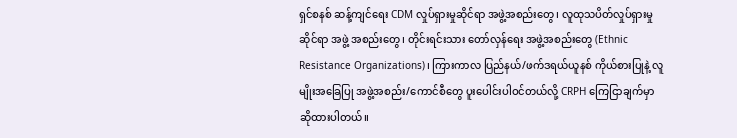ရှင်စနစ် ဆန့်ကျင်ရေး CDM လှုပ်ရှားမှုဆိုင်ရာ အဖွဲ့အစည်းတွေ၊ လူထုသပိတ်လှုပ်ရှားမှုဆိုင်ရာ အဖွဲ့ အစည်းတွေ၊ တိုင်းရင်းသား တော်လှန်ရေး အဖွဲ့အစည်းတွေ (Ethnic Resistance Organizations)၊ ကြားကာလ ပြည်နယ်/ဖက်ဒရယ်ယူနစ် ကိုယ်စားပြုနဲ့ လူမျိုးအခြေပြု အဖွဲ့အစည်း/ကောင်စီတွေ ပူးပေါင်းပါဝင်တယ်လို့ CRPH ကြေငြာချက်မှာ ဆိုထားပါတယ်။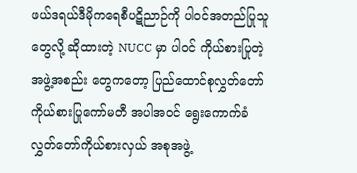ဖယ်ဒရယ်ဒီမိုကရေစီပဋိညာဉ်ကို ပါဝင်အတည်ပြုသူတွေလို့ ဆိုထားတဲ့ NUCC မှာ ပါဝင် ကိုယ်စားပြုတဲ့အဖွဲ့အစည်း တွေကတော့ ပြည်ထောင်စုလွှတ်တော်ကိုယ်စားပြုကော်မတီ အပါအဝင် ရွေးကောက်ခံ လွှတ်တော်ကိုယ်စားလှယ် အစုအဖွဲ့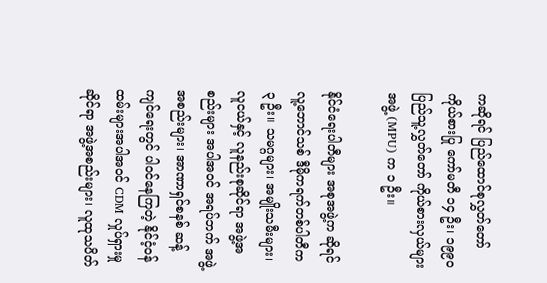ကဆိုရင် ပြည်ထောင်စုလွှတ်တော် ကိုယ်စားပြု ကော်မတီ ၁၄ ဦး၊ ၁၉၉၀ ပြည်သူ့လွှတ်တော် ကိုယ်စားလှယ်များအဖွဲ့ (MPU) က ၁ ဦး။

နိုင်ငံရေးပါတီများ အစုအဖွဲ့က ဆိုရင် လူ့ဘောင်သစ် ဒီမိုကရက်တစ်ပါတီက ၃ ဦး။ သမဂ္ဂများ၊ အမျိုးသမီးများ၊ လူငယ်နှင့် လူနည်းစုဆိုင်ရာ အဖွဲ့အစည်းများ အပါအဝင် အရပ်ဘက် အဖွဲ့အစည်းများ၊ အာဏာရှင်စနစ် ဆန့်ကျင်ရေးတွင် ပါဝင်နေကြတဲ့ နိုင်ငံ့ဝန်ထမ်းများအပါအဝင် CDM လှုပ်ရှားမှုဆိုင်ရာ အဖွဲ့အစည်းများ၊ လူထုသပိတ်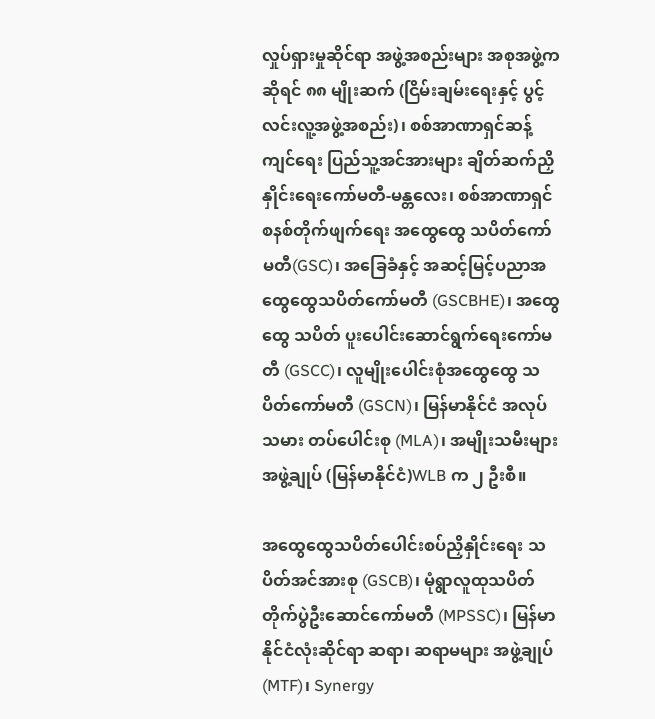လှုပ်ရှားမှုဆိုင်ရာ အဖွဲ့အစည်းများ အစုအဖွဲ့ကဆိုရင် ၈၈ မျိုးဆက် (ငြိမ်းချမ်းရေးနှင့် ပွင့်လင်းလူ့အဖွဲ့အစည်း)၊ စစ်အာဏာရှင်ဆန့်ကျင်ရေး ပြည်သူ့အင်အားများ ချိတ်ဆက်ညှိနှိုင်းရေးကော်မတီ-မန္တလေး၊ စစ်အာဏာရှင်စနစ်တိုက်ဖျက်ရေး အထွေထွေ သပိတ်ကော်မတီ(GSC)၊ အခြေခံနှင့် အဆင့်မြင့်ပညာအထွေထွေသပိတ်ကော်မတီ (GSCBHE)၊ အထွေထွေ သပိတ် ပူးပေါင်းဆောင်ရွက်ရေးကော်မတီ (GSCC)၊ လူမျိုးပေါင်းစုံအထွေထွေ သပိတ်ကော်မတီ (GSCN)၊ မြန်မာနိုင်ငံ အလုပ်သမား တပ်ပေါင်းစု (MLA)၊ အမျိုးသမီးများအဖွဲ့ချုပ် (မြန်မာနိုင်ငံ)WLB က ၂ ဦးစီ။

အထွေထွေသပိတ်ပေါင်းစပ်ညှိနှိုင်းရေး သပိတ်အင်အားစု (GSCB)၊ မုံရွာလူထုသပိတ်တိုက်ပွဲဦးဆောင်ကော်မတီ (MPSSC)၊ မြန်မာနိုင်ငံလုံးဆိုင်ရာ ဆရာ၊ ဆရာမများ အဖွဲ့ချုပ် (MTF)၊ Synergy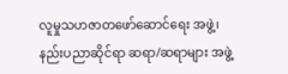လူမှုသဟဇာတဖော်ဆောင်ရေး အဖွဲ့၊ နည်းပညာဆိုင်ရာ ဆရာ/ဆရာများ အဖွဲ့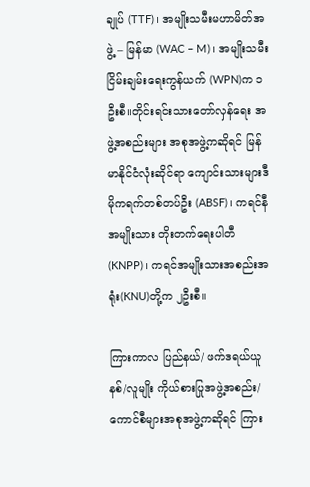ချုပ် (TTF)၊ အမျိုးသမီးမဟာမိတ်အဖွဲ့ – မြန်မာ (WAC – M)၊ အမျိုးသမီး ငြိမ်းချမ်းရေးကွန်ယက် (WPN)က ၁ဦးစီ။တိုင်းရင်းသားတော်လှန်ရေး အဖွဲ့အစည်းများ အစုအဖွဲ့ကဆိုရင် မြန်မာနိုင်ငံလုံးဆိုင်ရာ ကျောင်းသားများဒီမိုကရက်တစ်တပ်ဦး (ABSF)၊ ကရင်နီအမျိုးသား တိုးတက်ရေးပါတီ(KNPP)၊ ကရင်အမျိုးသားအစည်းအရုံး(KNU)တို့က ၂ဦးစီ။

ကြားကာလ ပြည်နယ်/ ဖက်ဒရယ်ယူနစ်/လူမျိုး ကိုယ်စားပြုအဖွဲ့အစည်း/ ကောင်စီများအစုအဖွဲ့ကဆိုရင် ကြား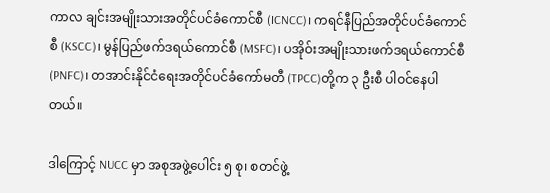ကာလ ချင်းအမျိုးသားအတိုင်ပင်ခံကောင်စီ (ICNCC)၊ ကရင်နီပြည်အတိုင်ပင်ခံကောင်စီ (KSCC)၊ မွန်ပြည်ဖက်ဒရယ်ကောင်စီ (MSFC)၊ ပအိုဝ်းအမျိုးသားဖက်ဒရယ်ကောင်စီ (PNFC)၊ တအာင်းနိုင်ငံရေးအတိုင်ပင်ခံကော်မတီ (TPCC)တို့က ၃ ဦးစီ ပါဝင်နေပါတယ်။

ဒါကြောင့် NUCC မှာ အစုအဖွဲ့ပေါင်း ၅ စု၊ စတင်ဖွဲ့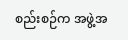စည်းစဉ်က အဖွဲ့အ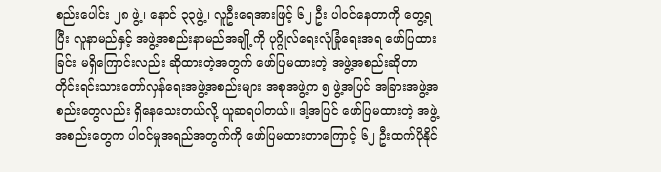စည်းပေါင်း ၂၈ ဖွဲ့၊ နောင် ၃၃ဖွဲ့၊ လူဦးရေအားဖြင့် ၆၂ ဦး ပါဝင်နေတာကို တွေ့ရပြီး လူနာမည်နှင့် အဖွဲ့အစည်းနာမည်အချို့ကို ပုဂ္ဂိုလ်ရေးလုံခြုံရေးအရ ဖော်ပြထားခြင်း မရှိကြောင်းလည်း ဆိုထားတဲ့အတွက် ဖော်ပြမထားတဲ့ အဖွဲ့အစည်းဆိုတာ တိုင်းရင်းသားတော်လှန်ရေးအဖွဲ့အစည်းများ အစုအဖွဲ့က ၅ ဖွဲ့အပြင် အခြားအဖွဲ့အစည်းတွေလည်း ရှိနေသေးတယ်လို့ ယူဆရပါတယ်။ ဒါ့အပြင် ဖော်ပြမထားတဲ့ အဖွဲ့အစည်းတွေက ပါဝင်မှုအရည်အတွက်ကို ဖော်ပြမထားတာကြောင့် ၆၂ ဦးထက်ပိုနိုင်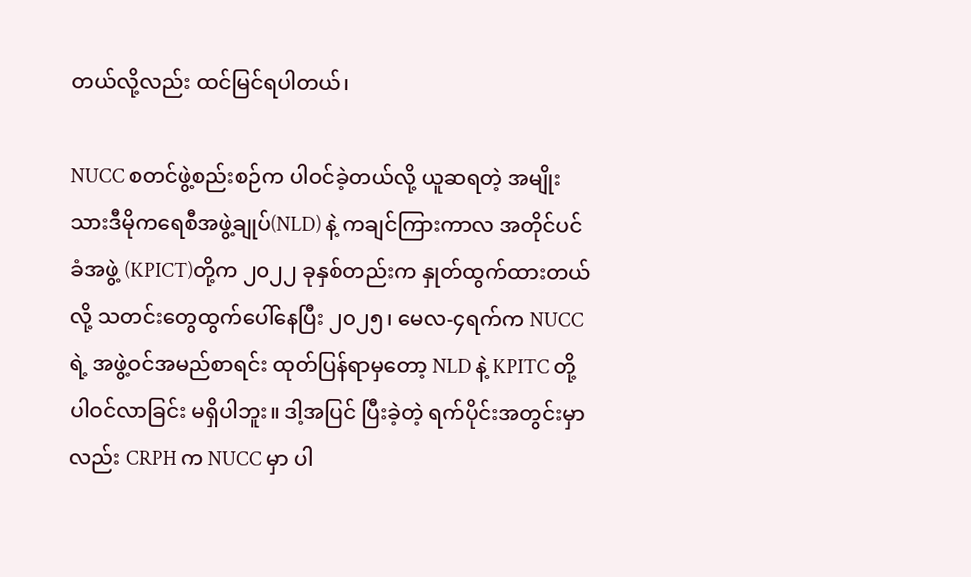တယ်လို့လည်း ထင်မြင်ရပါတယ်၊

NUCC စတင်ဖွဲ့စည်းစဉ်က ပါဝင်ခဲ့တယ်လို့ ယူဆရတဲ့ အမျိုးသားဒီမိုကရေစီအဖွဲ့ချုပ်(NLD) နဲ့ ကချင်ကြားကာလ အတိုင်ပင်ခံအဖွဲ့ (KPICT)တို့က ၂၀၂၂ ခုနှစ်တည်းက နှုတ်ထွက်ထားတယ်လို့ သတင်းတွေထွက်ပေါ်နေပြီး ၂၀၂၅၊ မေလ-၄ရက်က NUCC ရဲ့ အဖွဲ့ဝင်အမည်စာရင်း ထုတ်ပြန်ရာမှတော့ NLD နဲ့ KPITC တို့ ပါဝင်လာခြင်း မရှိပါဘူး။ ဒါ့အပြင် ပြီးခဲ့တဲ့ ရက်ပိုင်းအတွင်းမှာလည်း CRPH က NUCC မှာ ပါ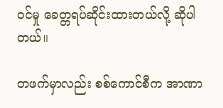ဝင်မှု ခေတ္တရပ်ဆိုင်းထားတယ်လို့ ဆိုပါတယ်။

တဖက်မှာလည်း စစ်ကောင်စီက အာဏာ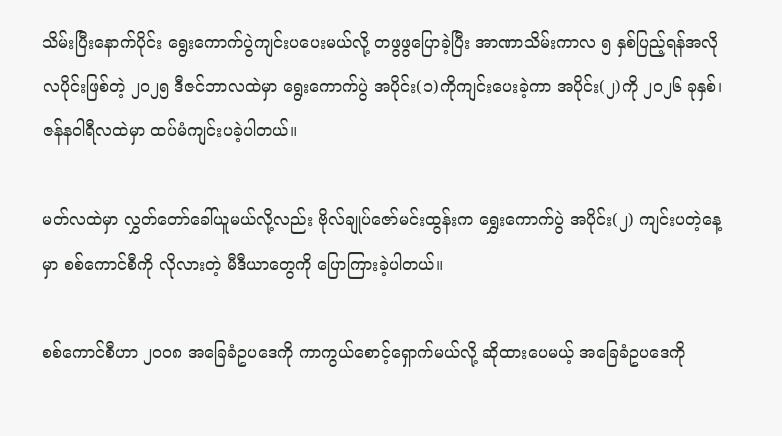သိမ်းပြီးနောက်ပိုင်း ရွေးကောက်ပွဲကျင်းပပေးမယ်လို့ တဖွဖွပြောခဲ့ပြီး အာဏာသိမ်းကာလ ၅ နှစ်ပြည့်ရန်အလို လပိုင်းဖြစ်တဲ့ ၂၀၂၅ ဒီဇင်ဘာလထဲမှာ ရွေးကောက်ပွဲ အပိုင်း(၁)ကိုကျင်းပေးခဲ့ကာ အပိုင်း(၂)ကို ၂၀၂၆ ခုနှစ်၊ ဇန်နဝါရီလထဲမှာ ထပ်မံကျင်းပခဲ့ပါတယ်။

မတ်လထဲမှာ လွှတ်တော်ခေါ်ယူမယ်လို့လည်း ဗိုလ်ချုပ်ဇော်မင်းထွန်းက ရွှေးကောက်ပွဲ အပိုင်း(၂) ကျင်းပတဲ့နေ့မှာ စစ်ကောင်စီကို လိုလားတဲ့ မီဒီယာတွေကို ပြောကြားခဲ့ပါတယ်။

စစ်ကောင်စီဟာ ၂၀၀၈ အခြေခံဥပဒေကို ကာကွယ်စောင့်ရှောက်မယ်လို့ ဆိုထားပေမယ့် အခြေခံဥပဒေကို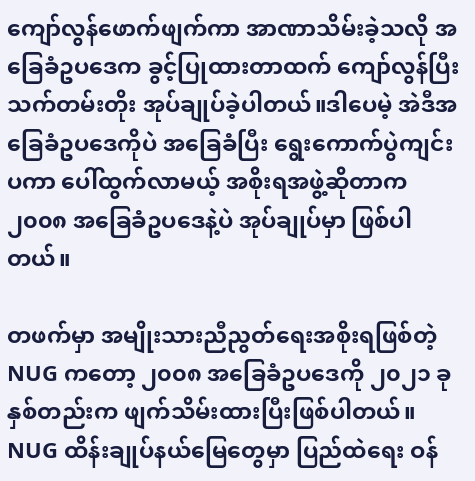ကျော်လွန်ဖောက်ဖျက်ကာ အာဏာသိမ်းခဲ့သလို အခြေခံဥပဒေက ခွင့်ပြုထားတာထက် ကျော်လွန်ပြီး သက်တမ်းတိုး အုပ်ချုပ်ခဲ့ပါတယ်။ဒါပေမဲ့ အဲဒီအခြေခံဥပဒေကိုပဲ အခြေခံပြီး ရွေးကောက်ပွဲကျင်းပကာ ပေါ်ထွက်လာမယ့် အစိုးရအဖွဲ့ဆိုတာက ၂၀၀၈ အခြေခံဥပဒေနဲ့ပဲ အုပ်ချုပ်မှာ ဖြစ်ပါတယ်။

တဖက်မှာ အမျိုးသားညီညွတ်ရေးအစိုးရဖြစ်တဲ့ NUG ကတော့ ၂၀၀၈ အခြေခံဥပဒေကို ၂၀၂၁ ခုနှစ်တည်းက ဖျက်သိမ်းထားပြီးဖြစ်ပါတယ်။ NUG ထိန်းချုပ်နယ်မြေတွေမှာ ပြည်ထဲရေး ဝန်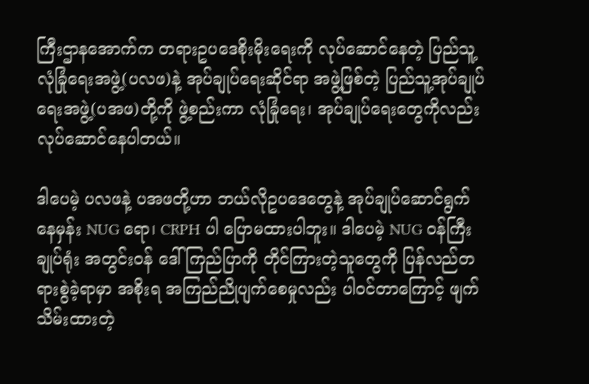ကြီးဌာနအောက်က တရားဥပဒေစိုးမိုးရေးကို လုပ်ဆောင်နေတဲ့ ပြည်သူ့လုံခြုံရေးအဖွဲ့(ပလဖ)နဲ့ အုပ်ချုပ်ရေးဆိုင်ရာ အဖွဲ့ဖြစ်တဲ့ ပြည်သူ့အုပ်ချုပ်ရေးအဖွဲ့(ပအဖ)တို့ကို ဖွဲ့စည်းကာ လုံခြုံရေး၊ အုပ်ချုပ်ရေးတွေကိုလည်း လုပ်ဆောင်နေပါတယ်။

ဒါပေမဲ့ ပလဖနဲ့ ပအဖတို့ဟာ ဘယ်လိုဥပဒေတွေနဲ့ အုပ်ချုပ်ဆောင်ရွက်နေမှန်း NUG ရော၊ CRPH ပါ ပြောမထားပါဘူး။ ဒါပေမဲ့ NUG ဝန်ကြီးချုပ်ရုံး အတွင်းဝန် ဒေါ်ကြည်ပြာကို တိုင်ကြားတဲ့သူတွေကို ပြန်လည်တရားစွဲခဲ့ရာမှာ အစိုးရ အကြည်ညိုပျက်စေမှုလည်း ပါဝင်တာကြောင့် ဖျက်သိမ်းထားတဲ့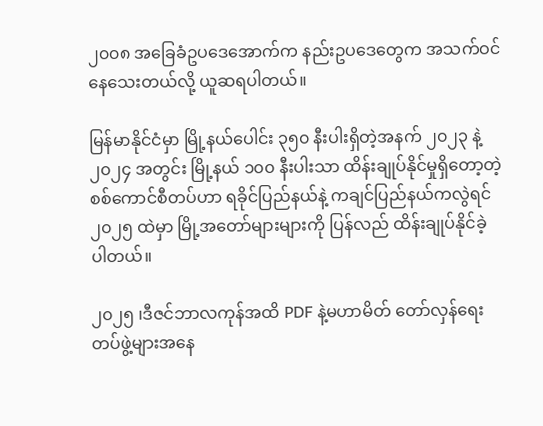၂၀၀၈ အခြေခံဥပဒေအောက်က နည်းဥပဒေတွေက အသက်ဝင်နေသေးတယ်လို့ ယူဆရပါတယ်။

မြန်မာနိုင်ငံမှာ မြို့နယ်ပေါင်း ၃၅၀ နီးပါးရှိတဲ့အနက် ၂၀၂၃ နဲ့ ၂၀၂၄ အတွင်း မြို့နယ် ၁၀၀ နီးပါးသာ ထိန်းချုပ်နိုင်မှုရှိတော့တဲ့ စစ်ကောင်စီတပ်ဟာ ရခိုင်ပြည်နယ်နဲ့ ကချင်ပြည်နယ်ကလွဲရင် ၂၀၂၅ ထဲမှာ မြို့အတော်များများကို ပြန်လည် ထိန်းချုပ်နိုင်ခဲ့ ပါတယ်။

၂၀၂၅ ၊ဒီဇင်ဘာလကုန်အထိ PDF နဲ့မဟာမိတ် တော်လှန်ရေးတပ်ဖွဲ့များအနေ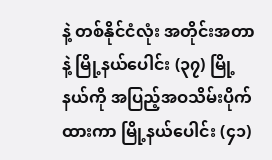နဲ့ တစ်နိုင်ငံလုံး အတိုင်းအတာနဲ့ မြို့နယ်ပေါင်း (၃၇) မြို့နယ်ကို အပြည့်အဝသိမ်းပိုက်ထားကာ မြို့နယ်ပေါင်း (၄၁)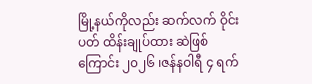မြို့နယ်ကိုလည်း ဆက်လက် ဝိုင်းပတ် ထိန်းချုပ်ထား ဆဲဖြစ်ကြောင်း ၂၀၂၆ ၊ဇန်နဝါရီ ၄ ရက်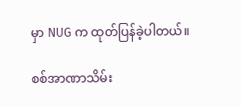မှာ NUG က ထုတ်ပြန်ခဲ့ပါတယ်။

စစ်အာဏာသိမ်း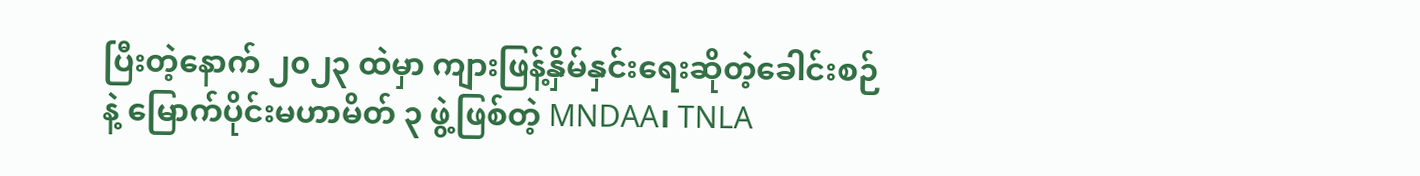ပြီးတဲ့နောက် ၂၀၂၃ ထဲမှာ ကျားဖြန့်နှိမ်နှင်းရေးဆိုတဲ့ခေါင်းစဉ်နဲ့ မြောက်ပိုင်းမဟာမိတ် ၃ ဖွဲ့ဖြစ်တဲ့ MNDAA၊ TNLA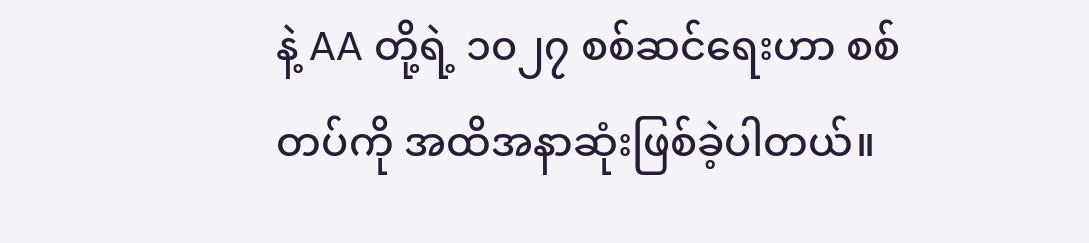နဲ့ AA တို့ရဲ့ ၁၀၂၇ စစ်ဆင်ရေးဟာ စစ်တပ်ကို အထိအနာဆုံးဖြစ်ခဲ့ပါတယ်။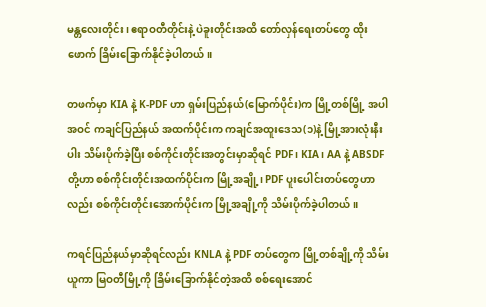မန္တလေးတိုင်း၊ ဧရာဝတီတိုင်းနဲ့ ပဲခူးတိုင်းအထိ တော်လှန်ရေးတပ်တွေ ထိုးဖောက် ခြိမ်းခြောက်နိုင်ခဲ့ပါတယ်။

တဖက်မှာ KIA နဲ့ K-PDF ဟာ ရှမ်းပြည်နယ်(မြောက်ပိုင်း)က မြို့တစ်မြို့ အပါအဝင် ကချင်ပြည်နယ် အထက်ပိုင်းက ကချင်အထူးဒေသ(၁)နဲ့ မြို့အားလုံးနီးပါး သိမ်းပိုက်ခဲ့ပြီး စစ်ကိုင်းတိုင်းအတွင်းမှာဆိုရင် PDF၊ KIA၊ AA နဲ့ ABSDF တို့ဟာ စစ်ကိုင်းတိုင်းအထက်ပိုင်းက မြို့အချို့၊ PDF ပူးပေါင်းတပ်တွေဟာလည်း စစ်ကိုင်းတိုင်းအောက်ပိုင်းက မြို့အချို့ကို သိမ်းပိုက်ခဲ့ပါတယ်။

ကရင်ပြည်နယ်မှာဆိုရင်လည်း KNLA နဲ့ PDF တပ်တွေက မြို့တစ်ချို့ကို သိမ်းယူကာ မြဝတီမြို့ကို ခြိမ်းခြောက်နိုင်တဲ့အထိ စစ်ရေးအောင်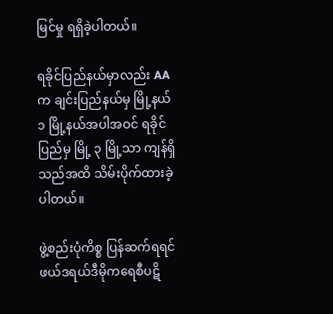မြင်မှု ရရှိခဲ့ပါတယ်။

ရခိုင်ပြည်နယ်မှာလည်း AA က ချင်းပြည်နယ်မှ မြို့နယ် ၁ မြို့နယ်အပါအဝင် ရခိုင်ပြည်မှ မြို့ ၃ မြို့သာ ကျန်ရှိသည်အထိ သိမ်းပိုက်ထားခဲ့ပါတယ်။

ဖွဲ့စည်းပုံကိစ္စ ပြန်ဆက်ရရင် ဖယ်ဒရယ်ဒီမိုကရေစီပဋိ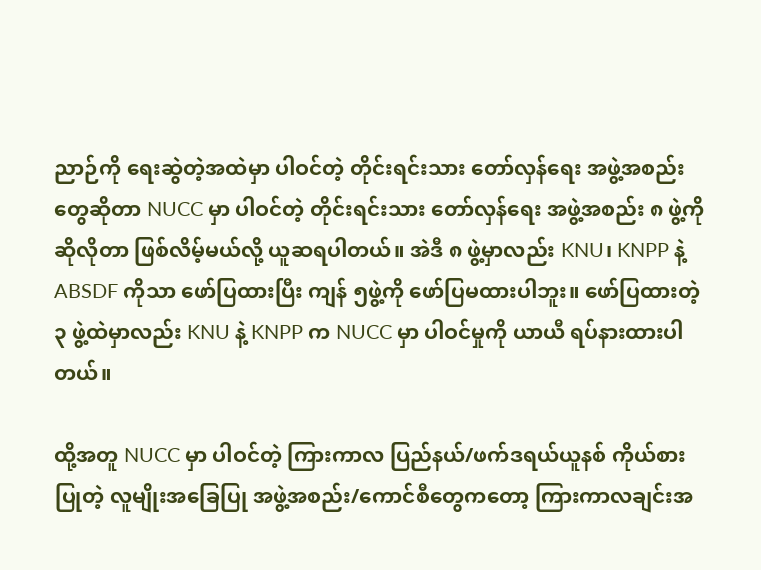ညာဉ်ကို ရေးဆွဲတဲ့အထဲမှာ ပါဝင်တဲ့ တိုင်းရင်းသား တော်လှန်ရေး အဖွဲ့အစည်းတွေဆိုတာ NUCC မှာ ပါဝင်တဲ့ တိုင်းရင်းသား တော်လှန်ရေး အဖွဲ့အစည်း ၈ ဖွဲ့ကို ဆိုလိုတာ ဖြစ်လိမ့်မယ်လို့ ယူဆရပါတယ်။ အဲဒီ ၈ ဖွဲ့မှာလည်း KNU၊ KNPP နဲ့ ABSDF ကိုသာ ဖော်ပြထားပြီး ကျန် ၅ဖွဲ့ကို ဖော်ပြမထားပါဘူး။ ဖော်ပြထားတဲ့ ၃ ဖွဲ့ထဲမှာလည်း KNU နဲ့ KNPP က NUCC မှာ ပါဝင်မှုကို ယာယီ ရပ်နားထားပါတယ်။

ထို့အတူ NUCC မှာ ပါဝင်တဲ့ ကြားကာလ ပြည်နယ်/ဖက်ဒရယ်ယူနစ် ကိုယ်စားပြုတဲ့ လူမျိုးအခြေပြု အဖွဲ့အစည်း/ကောင်စီတွေကတော့ ကြားကာလချင်းအ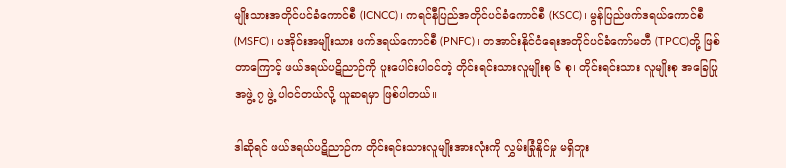မျိုးသားအတိုင်ပင်ခံကောင်စီ (ICNCC)၊ ကရင်နီပြည်အတိုင်ပင်ခံကောင်စီ (KSCC)၊ မွန်ပြည်ဖက်ဒရယ်ကောင်စီ (MSFC)၊ ပအိုဝ်းအမျိုးသား ဖက်ဒရယ်ကောင်စီ (PNFC)၊ တအာင်းနိုင်ငံရေးအတိုင်ပင်ခံကော်မတီ (TPCC)တို့ ဖြစ်တာကြောင့် ဖယ်ဒရယ်ပဋိညာဉ်ကို ပူးပေါင်းပါဝင်တဲ့ တိုင်းရင်းသားလူမျိုးစု ၆ စု၊ တိုင်းရင်းသား လူမျိုးစု အခြေပြုအဖွဲ့ ၇ ဖွဲ့ ပါဝင်တယ်လို့ ယူဆရမှာ ဖြစ်ပါတယ်။

ဒါဆိုရင် ဖယ်ဒရယ်ပဋိညာဉ်က တိုင်းရင်းသားလူမျိုးအားလုံးကို လွှမ်းခြုံနိူင်မှု မရှိဘူး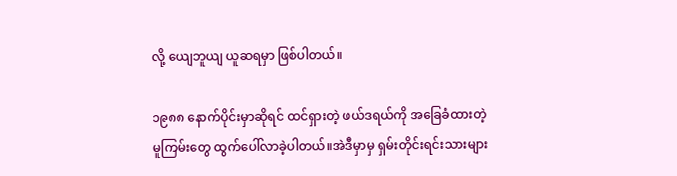လို့ ယျေဘူယျ ယူဆရမှာ ဖြစ်ပါတယ်။

၁၉၈၈ နောက်ပိုင်းမှာဆိုရင် ထင်ရှားတဲ့ ဖယ်ဒရယ်ကို အခြေခံထားတဲ့ မူကြမ်းတွေ ထွက်ပေါ်လာခဲ့ပါတယ်။အဲဒီမှာမှ ရှမ်းတိုင်းရင်းသားများ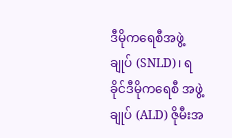ဒီမိုကရေစီအဖွဲ့ချုပ် (SNLD)၊ ရခိုင်ဒီမိုကရေစီ အဖွဲ့ချုပ် (ALD) ဇိုမီးအ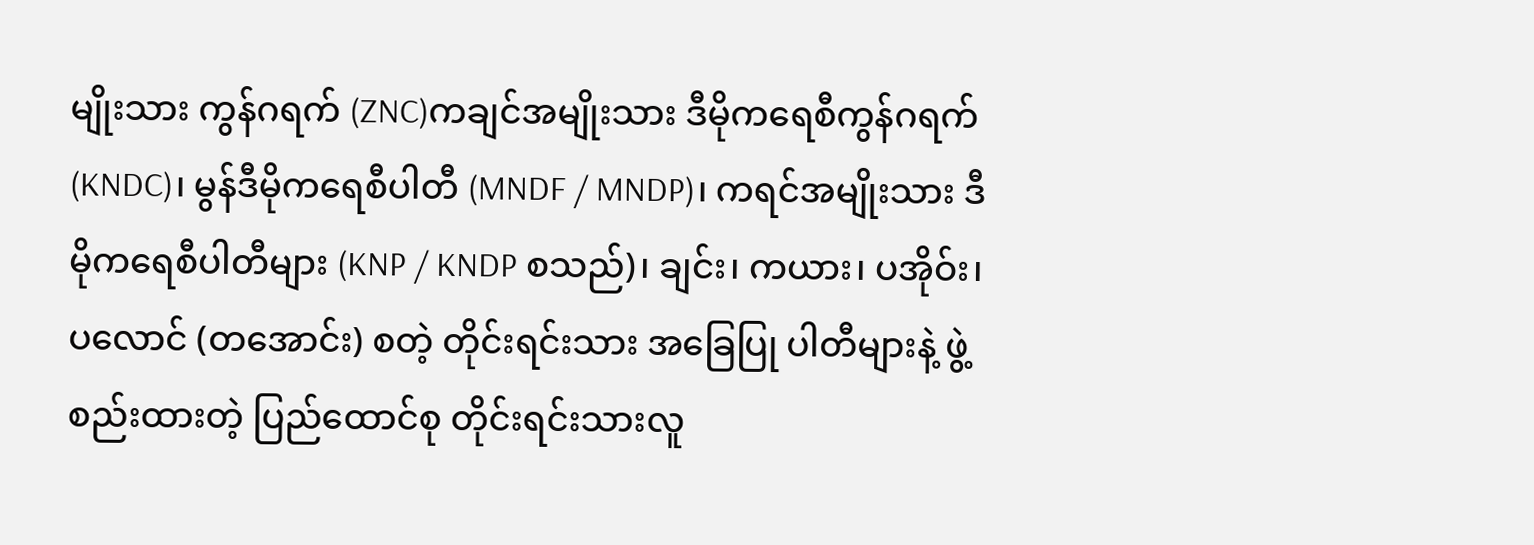မျိုးသား ကွန်ဂရက် (ZNC)ကချင်အမျိုးသား ဒီမိုကရေစီကွန်ဂရက် (KNDC)၊ မွန်ဒီမိုကရေစီပါတီ (MNDF / MNDP)၊ ကရင်အမျိုးသား ဒီမိုကရေစီပါတီများ (KNP / KNDP စသည်)၊ ချင်း၊ ကယား၊ ပအိုဝ်း၊ ပလောင် (တအောင်း) စတဲ့ တိုင်းရင်းသား အခြေပြု ပါတီများနဲ့ ဖွဲ့စည်းထားတဲ့ ပြည်ထောင်စု တိုင်းရင်းသားလူ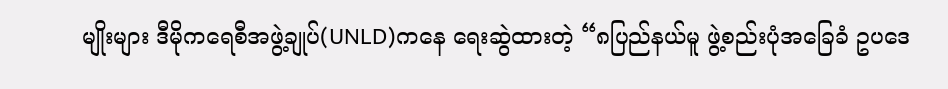မျိုးများ ဒီမိုကရေစီအဖွဲ့ချုပ်(UNLD)ကနေ ရေးဆွဲထားတဲ့ “၈ပြည်နယ်မူ ဖွဲ့စည်းပုံအခြေခံ ဥပဒေ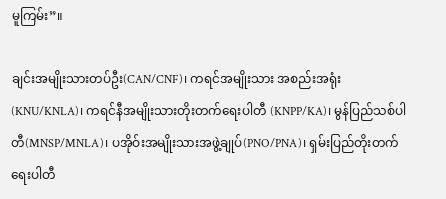မူကြမ်း”။

ချင်းအမျိုးသားတပ်ဦး(CAN/CNF)၊ ကရင်အမျိုးသား အစည်းအရုံး (KNU/KNLA)၊ ကရင်နီအမျိုးသားတိုးတက်ရေးပါတီ (KNPP/KA)၊ မွန်ပြည်သစ်ပါတီ(MNSP/MNLA)၊ ပအိုဝ်းအမျိုးသားအဖွဲ့ချုပ်(PNO/PNA)၊ ရှမ်းပြည်တိုးတက်ရေးပါတီ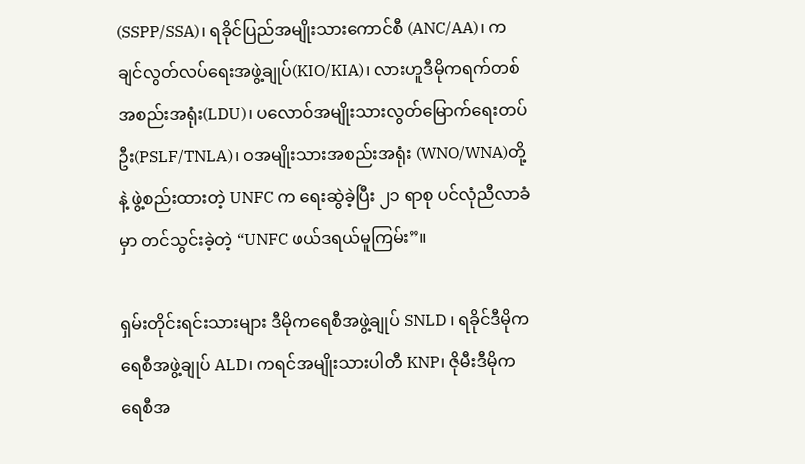(SSPP/SSA)၊ ရခိုင်ပြည်အမျိုးသားကောင်စီ (ANC/AA)၊ ကချင်လွတ်လပ်ရေးအဖွဲ့ချုပ်(KIO/KIA)၊ လားဟူဒီမိုကရက်တစ် အစည်းအရုံး(LDU)၊ ပလောဝ်အမျိုးသားလွတ်မြောက်ရေးတပ်ဦး(PSLF/TNLA)၊ ဝအမျိုးသားအစည်းအရုံး (WNO/WNA)တို့ နဲ့ ဖွဲ့စည်းထားတဲ့ UNFC က ရေးဆွဲခဲ့ပြီး ၂၁ ရာစု ပင်လုံညီလာခံမှာ တင်သွင်းခဲ့တဲ့ “UNFC ဖယ်ဒရယ်မူကြမ်း”။

ရှမ်းတိုင်းရင်းသားများ ဒီမိုကရေစီအဖွဲ့ချုပ် SNLD ၊ ရခိုင်ဒီမိုကရေစီအဖွဲ့ချုပ် ALD၊ ကရင်အမျိုးသားပါတီ KNP၊ ဇိုမီးဒီမိုကရေစီအ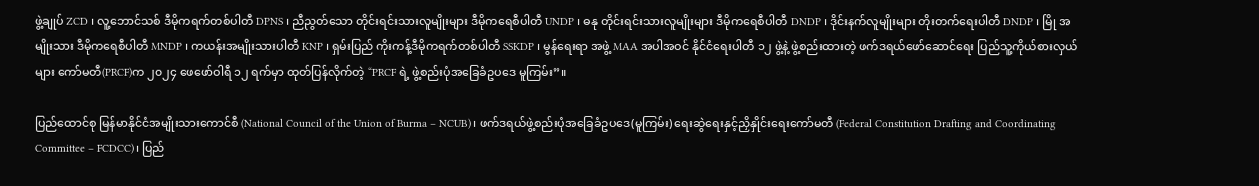ဖွဲ့ချုပ် ZCD ၊ လူ့ဘောင်သစ် ဒီမိုကရက်တစ်ပါတီ DPNS ၊ ညီညွတ်သော တိုင်းရင်းသားလူမျိုးများ ဒီမိုကရေစီပါတီ UNDP ၊ ဓနု တိုင်းရင်းသားလူမျိုးများ ဒီမိုကရေစီပါတီ DNDP ၊ ဒိုင်းနက်လူမျိုးများ တိုးတက်ရေးပါတီ DNDP ၊ မြို အမျိုးသား ဒီမိုကရေစီပါတီ MNDP ၊ ကယန်းအမျိုးသားပါတီ KNP ၊ ရှမ်းပြည် ကိုးကန့်ဒီမိုကရက်တစ်ပါတီ SSKDP ၊ မွန်ရေးရာ အဖွဲ့ MAA အပါအဝင် နိုင်ငံရေးပါတီ ၁၂ ဖွဲ့နဲ့ ဖွဲ့စည်းထားတဲ့ ဖက်ဒရယ်ဖော်ဆောင်ရေး ပြည်သူ့ကိုယ်စားလှယ်များ ကော်မတီ(PRCF)က ၂၀၂၄ ဖေဖော်ဝါရီ ၁၂ ရက်မှာ ထုတ်ပြန်လိုက်တဲ့ “PRCF ရဲ့ ဖွဲ့စည်းပုံအခြေခံဥပဒေ မူကြမ်း”။

ပြည်ထောင်စု မြန်မာနိုင်ငံအမျိုးသားကောင်စီ (National Council of the Union of Burma – NCUB)၊ ဖက်ဒရယ်ဖွဲ့စည်းပုံအခြေခံဥပဒေ(မူကြမ်း) ရေးဆွဲရေးနှင့်ညှိနှိုင်းရေးကော်မတီ (Federal Constitution Drafting and Coordinating Committee – FCDCC)၊ ပြည်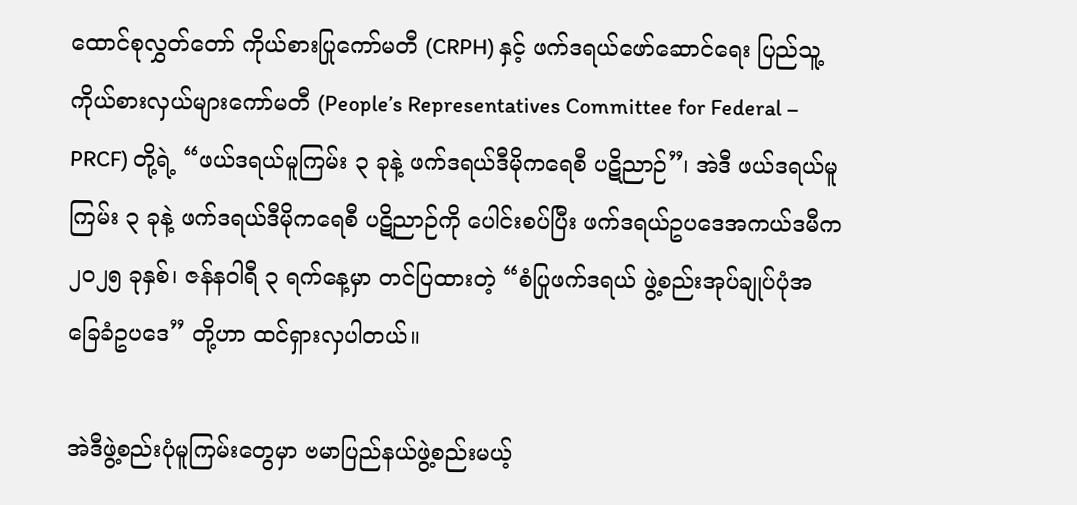ထောင်စုလွှတ်တော် ကိုယ်စားပြုကော်မတီ (CRPH) နှင့် ဖက်ဒရယ်ဖော်ဆောင်ရေး ပြည်သူ့ကိုယ်စားလှယ်များကော်မတီ (People’s Representatives Committee for Federal – PRCF) တို့ရဲ့ “ဖယ်ဒရယ်မူကြမ်း ၃ ခုနဲ့ ဖက်ဒရယ်ဒီမိုကရေစီ ပဋိညာဉ်”၊ အဲဒီ ဖယ်ဒရယ်မူကြမ်း ၃ ခုနဲ့ ဖက်ဒရယ်ဒီမိုကရေစီ ပဋိညာဉ်ကို ပေါင်းစပ်ပြီး ဖက်ဒရယ်ဥပဒေအကယ်ဒမီက ၂၀၂၅ ခုနှစ်၊ ဇန်နဝါရီ ၃ ရက်နေ့မှာ တင်ပြထားတဲ့ “စံပြုဖက်ဒရယ် ဖွဲ့စည်းအုပ်ချုပ်ပုံအခြေခံဥပဒေ” တို့ဟာ ထင်ရှားလှပါတယ်။

အဲဒီဖွဲ့စည်းပုံမူကြမ်းတွေမှာ ဗမာပြည်နယ်ဖွဲ့စည်းမယ့်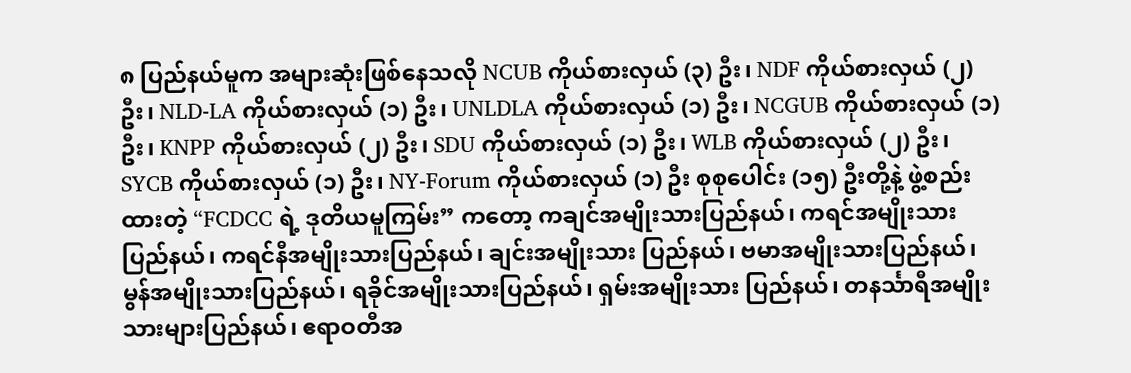၈ ပြည်နယ်မူက အများဆုံးဖြစ်နေသလို NCUB ကိုယ်စားလှယ် (၃) ဦး၊ NDF ကိုယ်စားလှယ် (၂) ဦး၊ NLD-LA ကိုယ်စားလှယ် (၁) ဦး၊ UNLDLA ကိုယ်စားလှယ် (၁) ဦး၊ NCGUB ကိုယ်စားလှယ် (၁) ဦး၊ KNPP ကိုယ်စားလှယ် (၂) ဦး၊ SDU ကိုယ်စားလှယ် (၁) ဦး၊ WLB ကိုယ်စားလှယ် (၂) ဦး၊ SYCB ကိုယ်စားလှယ် (၁) ဦး၊ NY-Forum ကိုယ်စားလှယ် (၁) ဦး စုစုပေါင်း (၁၅) ဦးတို့နဲ့ ဖွဲ့စည်းထားတဲ့ “FCDCC ရဲ့ ဒုတိယမူကြမ်း” ကတော့ ကချင်အမျိုးသားပြည်နယ်၊ ကရင်အမျိုးသားပြည်နယ်၊ ကရင်နီအမျိုးသားပြည်နယ်၊ ချင်းအမျိုးသား ပြည်နယ်၊ ဗမာအမျိုးသားပြည်နယ်၊ မွန်အမျိုးသားပြည်နယ်၊ ရခိုင်အမျိုးသားပြည်နယ်၊ ရှမ်းအမျိုးသား ပြည်နယ်၊ တနင်္သာရီအမျိုးသားများပြည်နယ်၊ ဧရာဝတီအ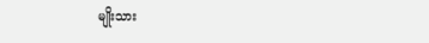မျိုးသား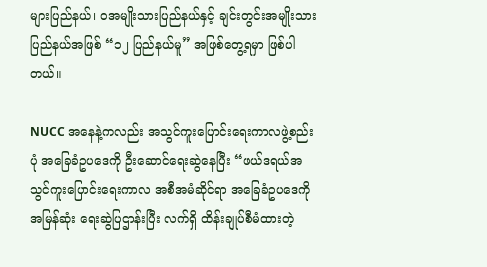များပြည်နယ်၊ ဝအမျိုးသားပြည်နယ်နှင့် ချင်းတွင်းအမျိုးသား ပြည်နယ်အဖြစ် “၁၂ ပြည်နယ်မူ” အဖြစ်တွေ့ရမှာ ဖြစ်ပါတယ်။

NUCC အနေနဲ့ကလည်း အသွင်ကူးပြောင်းရေးကာလဖွဲ့စည်းပုံ အခြေခံဥပဒေကို ဦးဆောင်ရေးဆွဲနေပြီး “ဖယ်ဒရယ်အသွင်ကူးပြောင်းရေးကာလ အစီအမံဆိုင်ရာ အ‌ခြေခံဥပဒေကို အမြန်ဆုံး ရေးဆွဲပြဌာန်းပြီး လက်ရှိ ထိန်းချုပ်စီမံထားတဲ့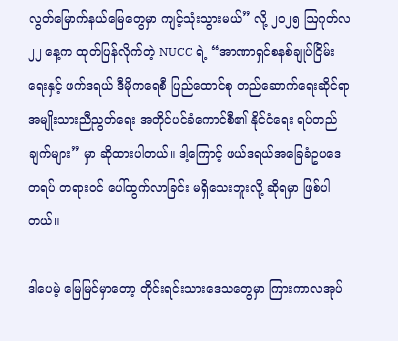လွတ်မြောက်နယ်မြေတွေမှာ ကျင့်သုံးသွားမယ်” လို့ ၂၀၂၅ ဩဂုတ်လ ၂၂ နေ့က ထုတ်ပြန်လိုက်တဲ့ NUCC ရဲ့ “အာဏာရှင်စနစ်ချုပ်ငြိမ်းရေးနှင့် ဖက်ဒရယ် ဒီမိုကရေစီ ပြည်ထောင်စု တည်ဆောက်ရေးဆိုင်ရာ အမျိုးသားညီညွတ်ရေး အတိုင်ပင်ခံကောင်စီ၏ နိုင်ငံရေး ရပ်တည်ချက်များ” မှာ ဆိုထားပါတယ်။ ဒါ့ကြောင့် ဖယ်ဒရယ်အခြေခံဥပဒေတရပ် တရားဝင် ပေါ်ထွက်လာခြင်း မရှိသေးဘူးလို့ ဆိုရမှာ ဖြစ်ပါတယ်။

ဒါပေမဲ့ မြေမြင်မှာတော့ တိုင်းရင်းသားဒေသတွေမှာ ကြားကာလအုပ်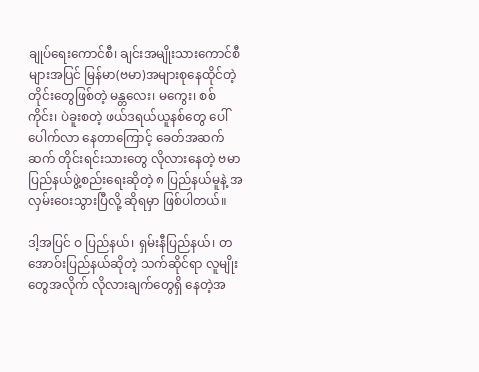ချုပ်ရေးကောင်စီ၊ ချင်းအမျိုးသားကောင်စီများအပြင် မြန်မာ(ဗမာ)အများစုနေထိုင်တဲ့တိုင်းတွေဖြစ်တဲ့ မန္တလေး၊ မကွေး၊ စစ်ကိုင်း၊ ပဲခူးစတဲ့ ဖယ်ဒရယ်ယူနစ်တွေ ပေါ်ပေါက်လာ နေတာကြောင့် ခေတ်အဆက်ဆက် တိုင်းရင်းသားတွေ လိုလားနေတဲ့ ဗမာပြည်နယ်ဖွဲ့စည်းရေးဆိုတဲ့ ၈ ပြည်နယ်မူနဲ့ အလှမ်းဝေးသွားပြီလို့ ဆိုရမှာ ဖြစ်ပါတယ်။

ဒါ့အပြင် ဝ ပြည်နယ်၊ ရှမ်းနီပြည်နယ်၊ တအောဝ်းပြည်နယ်ဆိုတဲ့ သက်ဆိုင်ရာ လူမျိုးတွေအလိုက် လိုလားချက်တွေရှိ နေတဲ့အ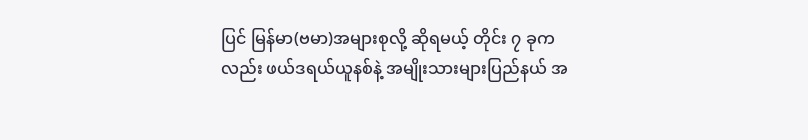ပြင် မြန်မာ(ဗမာ)အများစုလို့ ဆိုရမယ့် တိုင်း ၇ ခုကလည်း ဖယ်ဒရယ်ယူနစ်နဲ့ အမျိုးသားများပြည်နယ် အ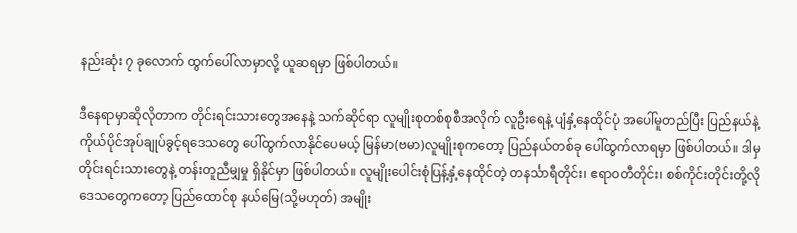နည်းဆုံး ၇ ခုလောက် ထွက်ပေါ်လာမှာလို့ ယူဆရမှာ ဖြစ်ပါတယ်။

ဒီနေရာမှာဆိုလိုတာက တိုင်းရင်းသားတွေအနေနဲ့ သက်ဆိုင်ရာ လူမျိုးစုတစ်စုစီအလိုက် လူဦးရေနဲ့ ပျံနှံ့နေထိုင်ပုံ အပေါ်မူတည်ပြီး ပြည်နယ်နဲ့ ကိုယ်ပိုင်အုပ်ချုပ်ခွင့်ရဒေသတွေ ပေါ်ထွက်လာနိုင်ပေမယ့် မြန်မာ(ဗမာ)လူမျိုးစုကတော့ ပြည်နယ်တစ်ခု ပေါ်ထွက်လာရမှာ ဖြစ်ပါတယ်။ ဒါမှ တိုင်းရင်းသားတွေနဲ့ တန်းတူညီမျှမှု ရှိနိုင်မှာ ဖြစ်ပါတယ်။ လူမျိုးပေါင်းစုံပြန့်နှံ့နေထိုင်တဲ့ တနင်္သာရီတိုင်း၊ ဧရာဝတီတိုင်း၊ စစ်ကိုင်းတိုင်းတို့လို ဒေသတွေကတော့ ပြည်ထောင်စု နယ်မြေ(သို့မဟုတ်) အမျိုး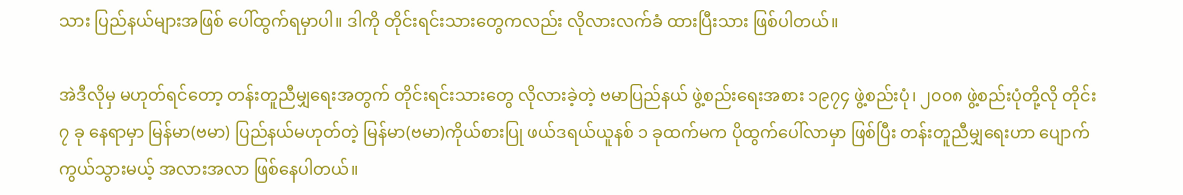သား ပြည်နယ်များအဖြစ် ပေါ်ထွက်ရမှာပါ။ ဒါကို တိုင်းရင်းသားတွေကလည်း လိုလားလက်ခံ ထားပြီးသား ဖြစ်ပါတယ်။

အဲဒီလိုမှ မဟုတ်ရင်တော့ တန်းတူညီမျှရေးအတွက် တိုင်းရင်းသားတွေ လိုလားခဲ့တဲ့ ဗမာပြည်နယ် ဖွဲ့စည်းရေးအစား ၁၉၇၄ ဖွဲ့စည်းပုံ၊ ၂၀၀၈ ဖွဲ့စည်းပုံတို့လို တိုင်း ၇ ခု နေရာမှာ မြန်မာ(ဗမာ) ပြည်နယ်မဟုတ်တဲ့ မြန်မာ(ဗမာ)ကိုယ်စားပြု ဖယ်ဒရယ်ယူနစ် ၁ ခုထက်မက ပိုထွက်ပေါ်လာမှာ ဖြစ်ပြီး တန်းတူညီမျှရေးဟာ ပျောက်ကွယ်သွားမယ့် အလားအလာ ဖြစ်နေပါတယ်။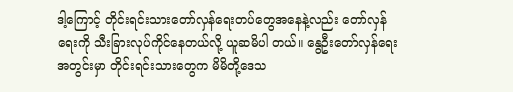ဒါ့ကြောင့် တိုင်းရင်းသားတော်လှန်ရေးတပ်တွေအနေနဲ့လည်း တော်လှန်ရေးကို သီးခြားလုပ်ကိုင်နေတယ်လို့ ယူဆမိပါ တယ်။ နွေဦးတော်လှန်ရေးအတွင်းမှာ တိုင်းရင်းသားတွေက မိမိတို့ဒေသ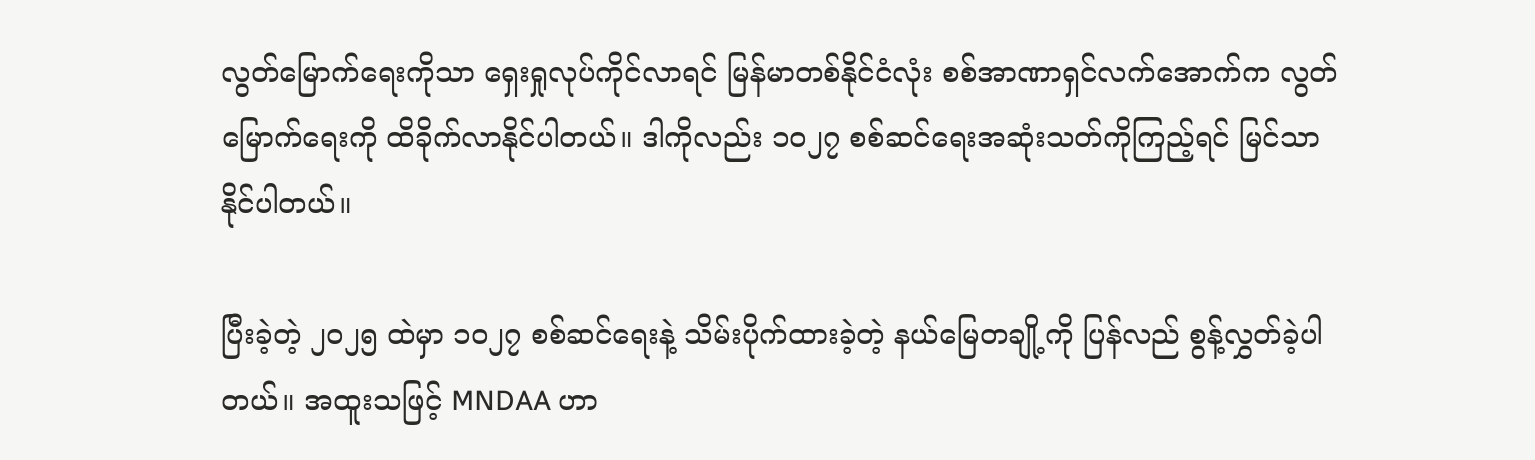လွတ်မြောက်ရေးကိုသာ ရှေးရှုလုပ်ကိုင်လာရင် မြန်မာတစ်နိုင်ငံလုံး စစ်အာဏာရှင်လက်အောက်က လွတ်မြောက်ရေးကို ထိခိုက်လာနိုင်ပါတယ်။ ဒါကိုလည်း ၁၀၂၇ စစ်ဆင်ရေးအဆုံးသတ်ကိုကြည့်ရင် မြင်သာနိုင်ပါတယ်။

ပြီးခဲ့တဲ့ ၂၀၂၅ ထဲမှာ ၁၀၂၇ စစ်ဆင်ရေးနဲ့ သိမ်းပိုက်ထားခဲ့တဲ့ နယ်မြေတချို့ကို ပြန်လည် စွန့်လွှတ်ခဲ့ပါတယ်။ အထူးသဖြင့် MNDAA ဟာ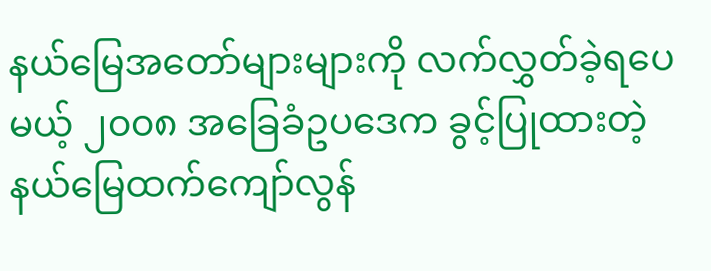နယ်မြေအတော်များများကို လက်လွှတ်ခဲ့ရပေမယ့် ၂၀၀၈ အခြေခံဥပဒေက ခွင့်ပြုထားတဲ့ နယ်မြေထက်ကျော်လွန်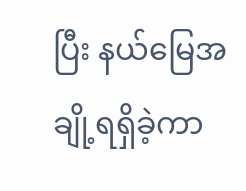ပြီး နယ်မြေအချို့ရရှိခဲ့ကာ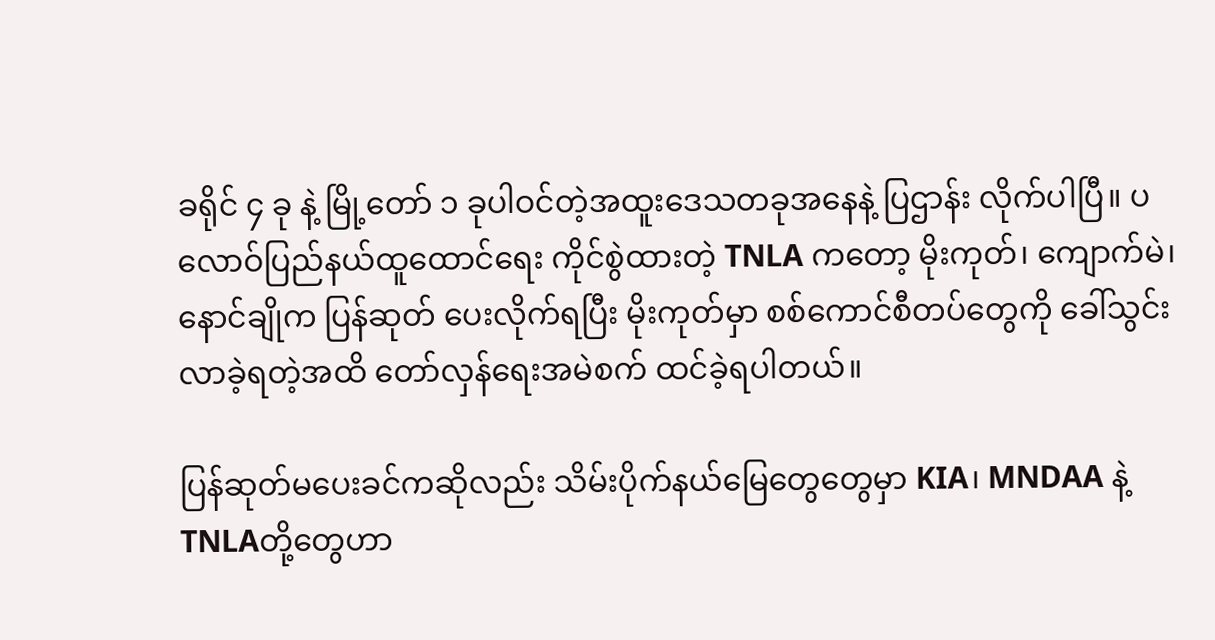ခရိုင် ၄ ခု နဲ့ မြို့တော် ၁ ခုပါဝင်တဲ့အထူးဒေသတခုအနေနဲ့ ပြဌာန်း လိုက်ပါပြီ။ ပလောဝ်ပြည်နယ်ထူထောင်ရေး ကိုင်စွဲထားတဲ့ TNLA ကတော့ မိုးကုတ်၊ ကျောက်မဲ၊ နောင်ချိုက ပြန်ဆုတ် ပေးလိုက်ရပြီး မိုးကုတ်မှာ စစ်ကောင်စီတပ်တွေကို ခေါ်သွင်းလာခဲ့ရတဲ့အထိ တော်လှန်ရေးအမဲစက် ထင်ခဲ့ရပါတယ်။

ပြန်ဆုတ်မပေးခင်ကဆိုလည်း သိမ်းပိုက်နယ်မြေတွေတွေမှာ KIA၊ MNDAA နဲ့ TNLAတို့တွေဟာ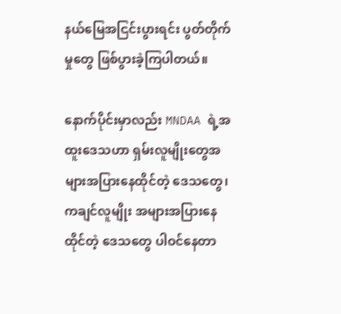နယ်မြေအငြင်းပွားရင်း ပွတ်တိုက်မှုတွေ ဖြစ်ပွားခဲ့ကြပါတယ်။

နောက်ပိုင်းမှာလည်း MNDAA ရဲ့အထူးဒေသဟာ ရှမ်းလူမျိုးတွေအများအပြားနေထိုင်တဲ့ ဒေသတွေ၊ ကချင်လူမျိုး အများအပြားနေထိုင်တဲ့ ဒေသတွေ ပါဝင်နေတာ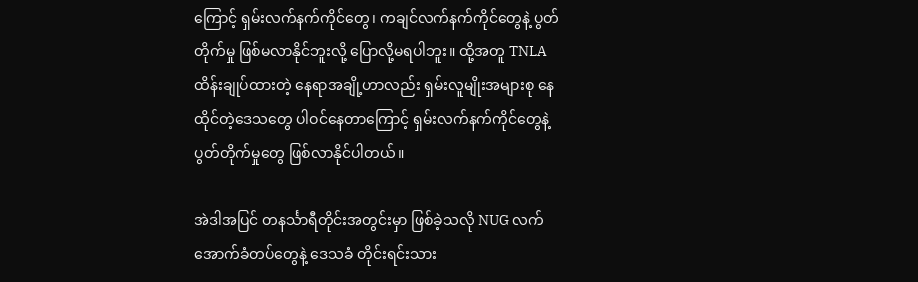ကြောင့် ရှမ်းလက်နက်ကိုင်တွေ၊ ကချင်လက်နက်ကိုင်တွေနဲ့ ပွတ်တိုက်မှု ဖြစ်မလာနိုင်ဘူးလို့ ပြောလို့မရပါဘူး။ ထို့အတူ TNLA ထိန်းချုပ်ထားတဲ့ နေရာအချို့ဟာလည်း ရှမ်းလူမျိုးအများစု နေထိုင်တဲ့ဒေသတွေ ပါဝင်နေတာကြောင့် ရှမ်းလက်နက်ကိုင်တွေနဲ့ ပွတ်တိုက်မှုတွေ ဖြစ်လာနိုင်ပါတယ်။

အဲဒါအပြင် တနင်္သာရီတိုင်းအတွင်းမှာ ဖြစ်ခဲ့သလို NUG လက်အောက်ခံတပ်တွေနဲ့ ဒေသခံ တိုင်းရင်းသား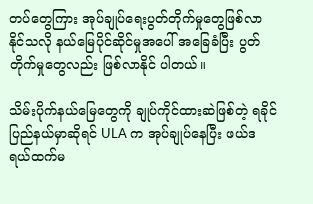တပ်တွေကြား အုပ်ချုပ်ရေးပွတ်တိုက်မှုတွေဖြစ်လာနိုင်သလို နယ်မြေပိုင်ဆိုင်မှုအပေါ် အခြေခံပြီး ပွတ်တိုက်မှုတွေလည်း ဖြစ်လာနိုင် ပါတယ်။

သိမ်းပိုက်နယ်မြေတွေကို ချုပ်ကိုင်ထားဆဲဖြစ်တဲ့ ရခိုင်ပြည်နယ်မှာဆိုရင် ULA က အုပ်ချုပ်နေပြီး ဖယ်ဒရယ်ထက်မ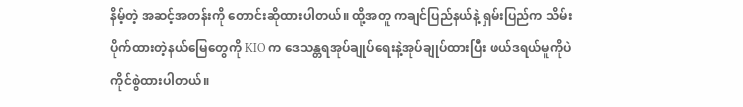နိမ့်တဲ့ အဆင့်အတန်းကို တောင်းဆိုထားပါတယ်။ ထို့အတူ ကချင်ပြည်နယ်နဲ့ ရှမ်းပြည်က သိမ်းပိုက်ထားတဲ့နယ်မြေတွေကို KIO က ဒေသန္တရအုပ်ချုပ်ရေးနဲ့အုပ်ချုပ်ထားပြီး ဖယ်ဒရယ်မူကိုပဲကိုင်စွဲထားပါတယ်။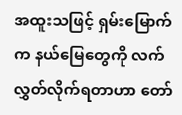အထူးသဖြင့် ရှမ်းမြောက်က နယ်မြေတွေကို လက်လွှတ်လိုက်ရတာဟာ တော်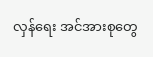လှန်ရေး အင်အားစုတွေ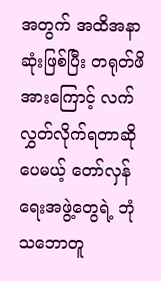အတွက် အထိအနာဆုံးဖြစ်ပြီး တရုတ်ဖိအားကြောင့် လက်လွှတ်လိုက်ရတာဆိုပေမယ့် တော်လှန်ရေးအဖွဲ့တွေရဲ့ ဘုံသဘောတူ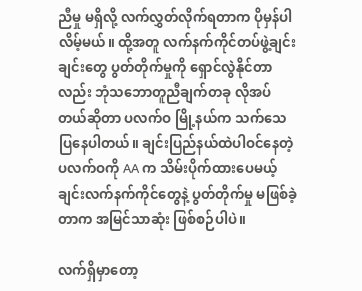ညီမှု မရှိလို့ လက်လွှတ်လိုက်ရတာက ပိုမှန်ပါလိမ့်မယ်။ ထို့အတူ လက်နက်ကိုင်တပ်ဖွဲ့ချင်းချင်းတွေ ပွတ်တိုက်မှုကို ရှောင်လွဲနိုင်တာလည်း ဘုံသဘောတူညီချက်တခု လိုအပ်တယ်ဆိုတာ ပလက်ဝ မြို့နယ်က သက်သေပြနေပါတယ်။ ချင်းပြည်နယ်ထဲပါဝင်နေတဲ့ ပလက်ဝကို AA က သိမ်းပိုက်ထားပေမယ့် ချင်းလက်နက်ကိုင်တွေနဲ့ ပွတ်တိုက်မှု မဖြစ်ခဲ့တာက အမြင်သာဆုံး ဖြစ်စဉ်ပါပဲ။

လက်ရှိမှာတော့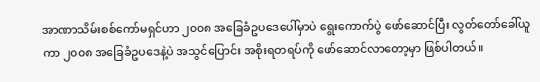အာဏာသိမ်းစစ်ကော်မရှင်ဟာ ၂၀၀၈ အခြေခံဥပဒေပေါ်မှာပဲ ရွေးကောက်ပွဲ ဖော်ဆောင်ပြီး လွတ်တော်ခေါ်ယူကာ ၂၀၀၈ အခြေခံဥပဒေနဲ့ပဲ အသွင်ပြောင်း အစိုးရတရပ်ကို ဖော်ဆောင်လာတော့မှာ ဖြစ်ပါတယ်။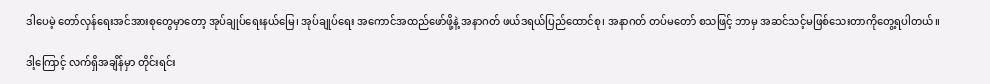ဒါပေမဲ့ တော်လှန်ရေးအင်အားစုတွေမှာတော့ အုပ်ချုပ်ရေးနယ်မြေ၊ အုပ်ချုပ်ရေး အကောင်အထည်ဖော်ဖို့နဲ့ အနာဂတ် ဖယ်ဒရယ်ပြည်ထောင်စု၊ အနာဂတ် တပ်မတော် စသဖြင့် ဘာမှ အဆင်သင့်မဖြစ်သေးတာကိုတွေ့ရပါတယ်။

ဒါ့ကြောင့် လက်ရှိအချိန်မှာ တိုင်းရင်း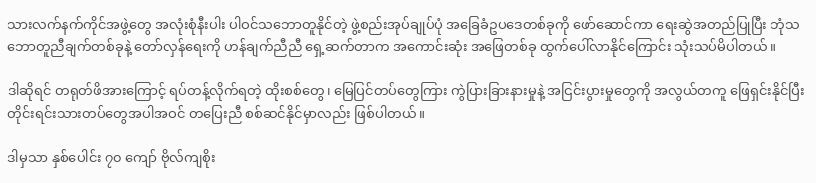သားလက်နက်ကိုင်အဖွဲ့တွေ အလုံးစုံနီးပါး ပါဝင်သဘောတူနိုင်တဲ့ ဖွဲ့စည်းအုပ်ချုပ်ပုံ အခြေခံဥပဒေတစ်ခုကို ဖော်ဆောင်ကာ ရေးဆွဲအတည်ပြုပြီး ဘုံသဘောတူညီချက်တစ်ခုနဲ့ တော်လှန်ရေးကို ဟန်ချက်ညီညီ ရှေ့ဆက်တာက အကောင်းဆုံး အဖြေတစ်ခု ထွက်ပေါ်လာနိုင်ကြောင်း သုံးသပ်မိပါတယ်။

ဒါဆိုရင် တရုတ်ဖိအားကြောင့် ရပ်တန့်လိုက်ရတဲ့ ထိုးစစ်တွေ၊ မြေပြင်တပ်တွေကြား ကွဲပြားခြားနားမှုနဲ့ အငြင်းပွားမှုတွေကို အလွယ်တကူ ဖြေရှင်းနိုင်ပြီး တိုင်းရင်းသားတပ်တွေအပါအဝင် တပြေးညီ စစ်ဆင်နိုင်မှာလည်း ဖြစ်ပါတယ်။

ဒါမှသာ နှစ်ပေါင်း ၇၀ ကျော် ဗိုလ်ကျစိုး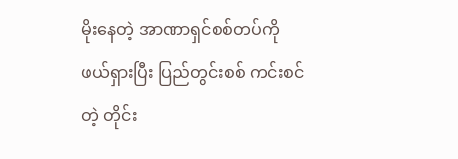မိုးနေတဲ့ အာဏာရှင်စစ်တပ်ကို ဖယ်ရှားပြီး ပြည်တွင်းစစ် ကင်းစင်တဲ့ တိုင်း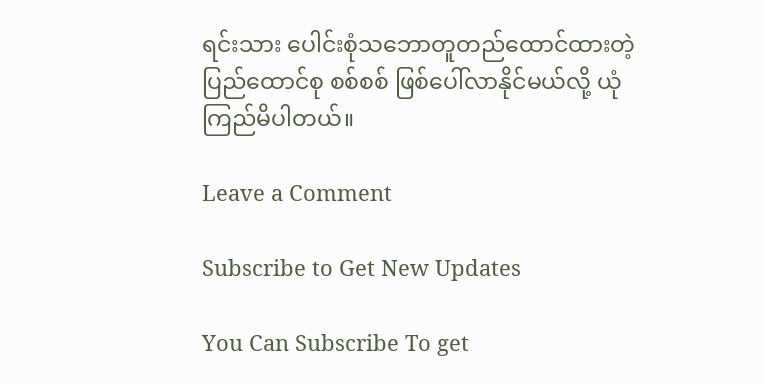ရင်းသား ပေါင်းစုံသဘောတူတည်ထောင်ထားတဲ့ ပြည်ထောင်စု စစ်စစ် ဖြစ်ပေါ်လာနိုင်မယ်လို့ ယုံကြည်မိပါတယ်။

Leave a Comment

Subscribe to Get New Updates

You Can Subscribe To get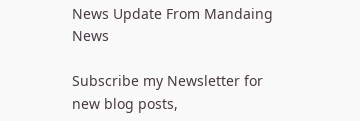News Update From Mandaing News

Subscribe my Newsletter for new blog posts,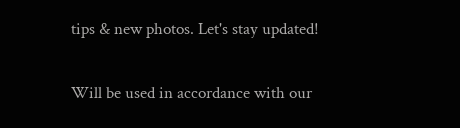tips & new photos. Let's stay updated!

Will be used in accordance with our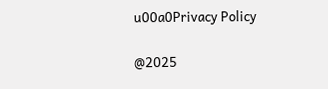u00a0Privacy Policy

@2025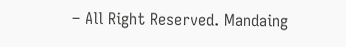– All Right Reserved. Mandaing